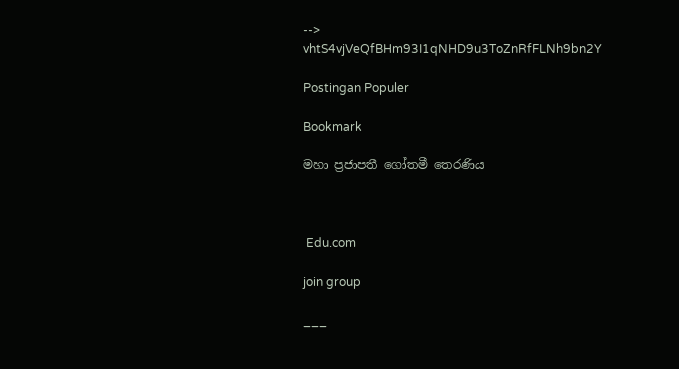-->
vhtS4vjVeQfBHm93I1qNHD9u3ToZnRfFLNh9bn2Y

Postingan Populer

Bookmark

මහා ප්‍රජාපතී ගෝතමී තෙරණිය



 Edu.com

join group

___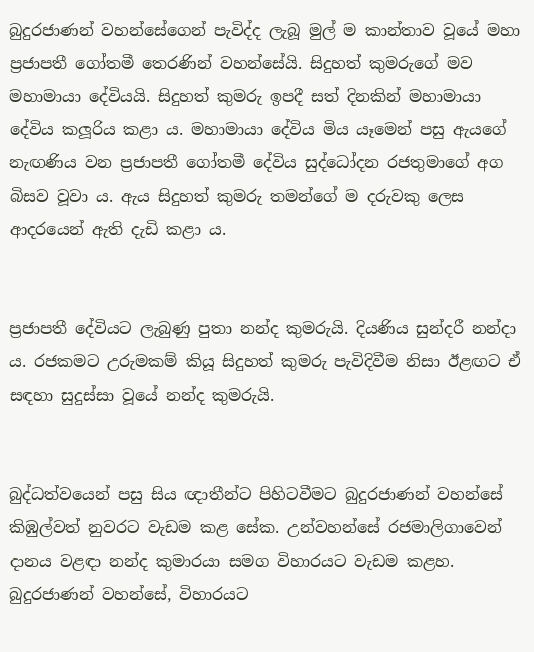බුදුරජාණන් වහන්සේගෙන් පැවිද්ද ලැබූ මුල් ම කාන්තාව වූයේ මහා ප්‍රජාපතී ගෝතමී තෙරණින් වහන්සේයි. සිදුහත් කුමරුගේ මව මහාමායා දේවියයි. සිදුහත් කුමරු ඉපදී සත් දිනකින් මහාමායා දේවිය කලූරිය කළා ය. මහාමායා දේවිය මිය යෑමෙන් පසු ඇයගේ නැඟණිය වන ප්‍රජාපතී ගෝතමී දේවිය සුද්ධෝදන රජතුමාගේ අග බිසව වූවා ය. ඇය සිදුහත් කුමරු තමන්ගේ ම දරුවකු ලෙස ආදරයෙන් ඇති දැඩි කළා ය.


ප්‍රජාපතී දේවියට ලැබුණු පුතා නන්ද කුමරුයි. දියණිය සුන්දරී නන්දා ය. රජකමට උරුමකම් කියූ සිදුහත් කුමරු පැවිදිවීම නිසා ඊළඟට ඒ සඳහා සුදුස්සා වූයේ නන්ද කුමරුයි.


බුද්ධත්වයෙන් පසු සිය ඥාතීන්ට පිහිටවීමට බුදුරජාණන් වහන්සේ කිඹුල්වත් නුවරට වැඩම කළ සේක. උන්වහන්සේ රජමාලිගාවෙන් දානය වළඳා නන්ද කුමාරයා සමග විහාරයට වැඩම කළහ. බුදුරජාණන් වහන්සේ, විහාරයට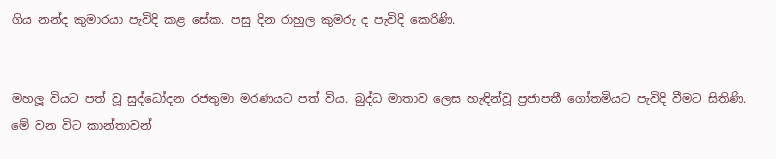ගිය නන්ද කුමාරයා පැවිදි කළ සේක. පසු දින රාහුල කුමරු ද පැවිදි කෙරිණි.


මහලූ වියට පත් වූ සුද්ධෝදන රජතුමා මරණයට පත් විය. බුද්ධ මාතාව ලෙස හැඳින්වූ ප්‍රජාපතී ගෝතමියට පැවිදි වීමට සිතිණි. මේ වන විට කාන්තාවන්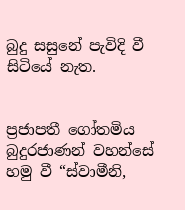බුදු සසුනේ පැවිදි වී සිටියේ නැත.


ප්‍රජාපතී ගෝතමිය බුදුරජාණන් වහන්සේ හමු වී “ස්වාමීනි,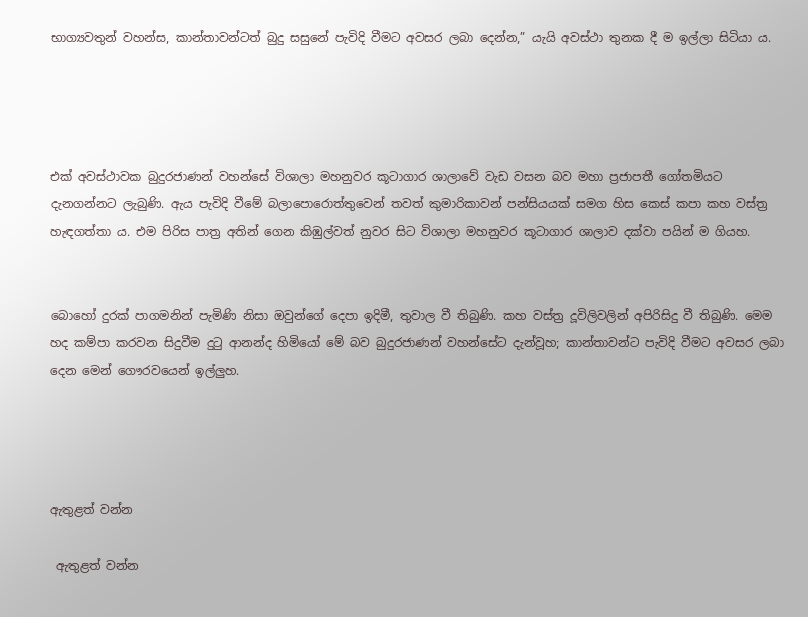භාග්‍යවතුන් වහන්ස, කාන්තාවන්ටත් බුදු සසුනේ පැවිදි වීමට අවසර ලබා දෙන්න,” යැයි අවස්ථා තුනක දී ම ඉල්ලා සිටියා ය.




එක් අවස්ථාවක බුදුරජාණන් වහන්සේ විශාලා මහනුවර කූටාගාර ශාලාවේ වැඩ වසන බව මහා ප්‍රජාපතී ගෝතමියට දැනගන්නට ලැබුණි. ඇය පැවිදි වීමේ බලාපොරොත්තුවෙන් තවත් කුමාරිකාවන් පන්සියයක් සමග හිස කෙස් කපා කහ වස්ත්‍ර හැඳගත්තා ය. එම පිරිස පාත්‍ර අතින් ගෙන කිඹුල්වත් නුවර සිට විශාලා මහනුවර කූටාගාර ශාලාව දක්වා පයින් ම ගියහ.


බොහෝ දුරක් පාගමනින් පැමිණි නිසා ඔවුන්ගේ දෙපා ඉදිමී, තුවාල වී තිබුණි. කහ වස්ත්‍ර දූවිලිවලින් අපිරිසිදු වී තිබුණි. මෙම හද කම්පා කරවන සිදුවීම දුටු ආනන්ද හිමියෝ මේ බව බුදුරජාණන් වහන්සේට දැන්වූහ; කාන්තාවන්ට පැවිදි වීමට අවසර ලබා දෙන මෙන් ගෞරවයෙන් ඉල්ලුහ.




ඇතුළත් වන්න

 ඇතුළත් වන්න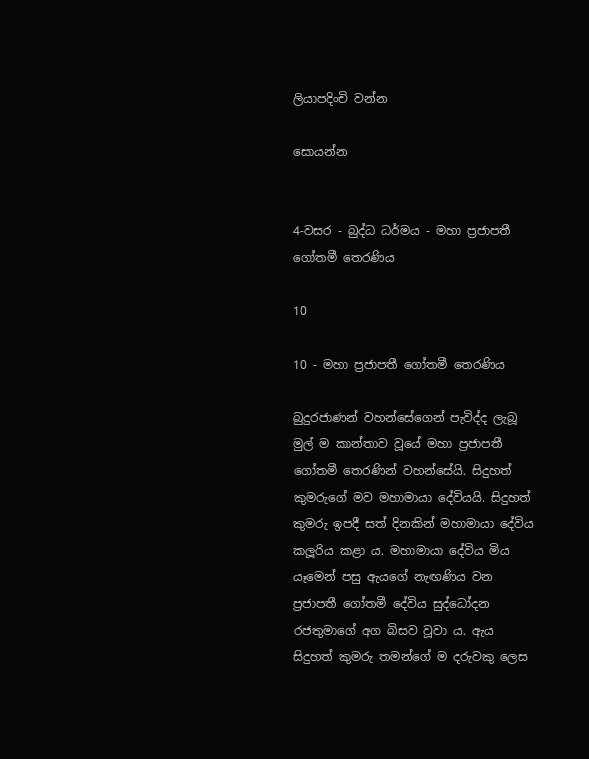ලියාපදිංචි වන්න

සොයන්න


4-වසර - බුද්ධ ධර්මය - මහා ප්‍රජාපතී ගෝතමී තෙරණිය

10

10 - මහා ප්‍රජාපතී ගෝතමී තෙරණිය

බුදුරජාණන් වහන්සේගෙන් පැවිද්ද ලැබූ මුල් ම කාන්තාව වූයේ මහා ප්‍රජාපතී ගෝතමී තෙරණින් වහන්සේයි. සිදුහත් කුමරුගේ මව මහාමායා දේවියයි. සිදුහත් කුමරු ඉපදී සත් දිනකින් මහාමායා දේවිය කලූරිය කළා ය. මහාමායා දේවිය මිය යෑමෙන් පසු ඇයගේ නැඟණිය වන ප්‍රජාපතී ගෝතමී දේවිය සුද්ධෝදන රජතුමාගේ අග බිසව වූවා ය. ඇය සිදුහත් කුමරු තමන්ගේ ම දරුවකු ලෙස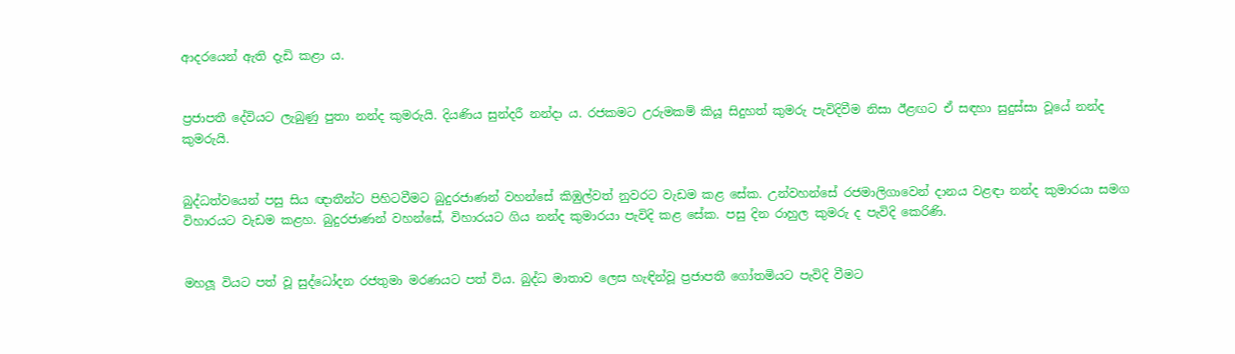ආදරයෙන් ඇති දැඩි කළා ය.


ප්‍රජාපතී දේවියට ලැබුණු පුතා නන්ද කුමරුයි. දියණිය සුන්දරී නන්දා ය. රජකමට උරුමකම් කියූ සිදුහත් කුමරු පැවිදිවීම නිසා ඊළඟට ඒ සඳහා සුදුස්සා වූයේ නන්ද කුමරුයි.


බුද්ධත්වයෙන් පසු සිය ඥාතීන්ට පිහිටවීමට බුදුරජාණන් වහන්සේ කිඹුල්වත් නුවරට වැඩම කළ සේක. උන්වහන්සේ රජමාලිගාවෙන් දානය වළඳා නන්ද කුමාරයා සමග විහාරයට වැඩම කළහ. බුදුරජාණන් වහන්සේ, විහාරයට ගිය නන්ද කුමාරයා පැවිදි කළ සේක. පසු දින රාහුල කුමරු ද පැවිදි කෙරිණි.


මහලූ වියට පත් වූ සුද්ධෝදන රජතුමා මරණයට පත් විය. බුද්ධ මාතාව ලෙස හැඳින්වූ ප්‍රජාපතී ගෝතමියට පැවිදි වීමට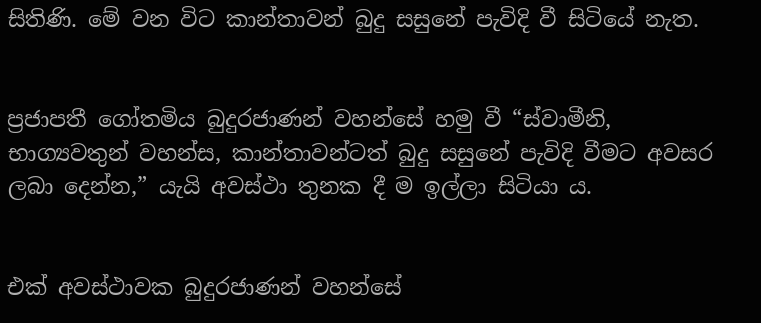සිතිණි. මේ වන විට කාන්තාවන් බුදු සසුනේ පැවිදි වී සිටියේ නැත.


ප්‍රජාපතී ගෝතමිය බුදුරජාණන් වහන්සේ හමු වී “ස්වාමීනි, භාග්‍යවතුන් වහන්ස, කාන්තාවන්ටත් බුදු සසුනේ පැවිදි වීමට අවසර ලබා දෙන්න,” යැයි අවස්ථා තුනක දී ම ඉල්ලා සිටියා ය.


එක් අවස්ථාවක බුදුරජාණන් වහන්සේ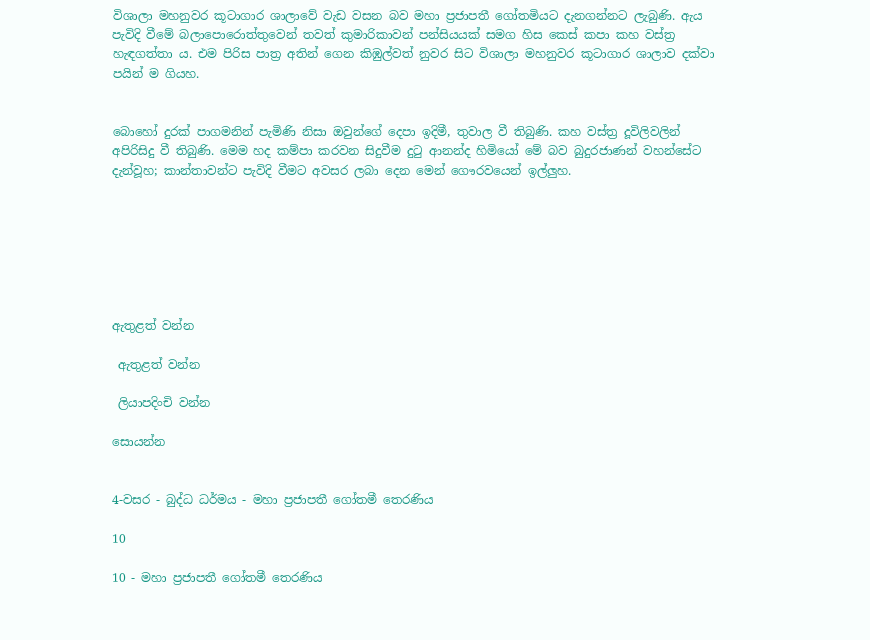විශාලා මහනුවර කූටාගාර ශාලාවේ වැඩ වසන බව මහා ප්‍රජාපතී ගෝතමියට දැනගන්නට ලැබුණි. ඇය පැවිදි වීමේ බලාපොරොත්තුවෙන් තවත් කුමාරිකාවන් පන්සියයක් සමග හිස කෙස් කපා කහ වස්ත්‍ර හැඳගත්තා ය. එම පිරිස පාත්‍ර අතින් ගෙන කිඹුල්වත් නුවර සිට විශාලා මහනුවර කූටාගාර ශාලාව දක්වා පයින් ම ගියහ.


බොහෝ දුරක් පාගමනින් පැමිණි නිසා ඔවුන්ගේ දෙපා ඉදිමී, තුවාල වී තිබුණි. කහ වස්ත්‍ර දූවිලිවලින් අපිරිසිදු වී තිබුණි. මෙම හද කම්පා කරවන සිදුවීම දුටු ආනන්ද හිමියෝ මේ බව බුදුරජාණන් වහන්සේට දැන්වූහ; කාන්තාවන්ට පැවිදි වීමට අවසර ලබා දෙන මෙන් ගෞරවයෙන් ඉල්ලුහ.







ඇතුළත් වන්න

 ඇතුළත් වන්න

 ලියාපදිංචි වන්න

සොයන්න


4-වසර - බුද්ධ ධර්මය - මහා ප්‍රජාපතී ගෝතමී තෙරණිය

10

10 - මහා ප්‍රජාපතී ගෝතමී තෙරණිය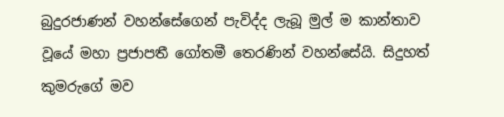බුදුරජාණන් වහන්සේගෙන් පැවිද්ද ලැබූ මුල් ම කාන්තාව වූයේ මහා ප්‍රජාපතී ගෝතමී තෙරණින් වහන්සේයි. සිදුහත් කුමරුගේ මව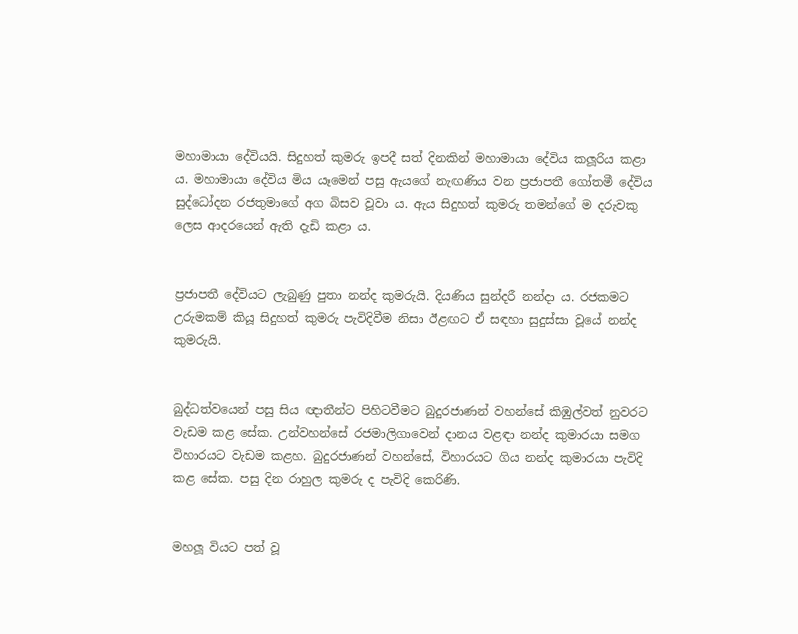මහාමායා දේවියයි. සිදුහත් කුමරු ඉපදී සත් දිනකින් මහාමායා දේවිය කලූරිය කළා ය. මහාමායා දේවිය මිය යෑමෙන් පසු ඇයගේ නැඟණිය වන ප්‍රජාපතී ගෝතමී දේවිය සුද්ධෝදන රජතුමාගේ අග බිසව වූවා ය. ඇය සිදුහත් කුමරු තමන්ගේ ම දරුවකු ලෙස ආදරයෙන් ඇති දැඩි කළා ය.


ප්‍රජාපතී දේවියට ලැබුණු පුතා නන්ද කුමරුයි. දියණිය සුන්දරී නන්දා ය. රජකමට උරුමකම් කියූ සිදුහත් කුමරු පැවිදිවීම නිසා ඊළඟට ඒ සඳහා සුදුස්සා වූයේ නන්ද කුමරුයි.


බුද්ධත්වයෙන් පසු සිය ඥාතීන්ට පිහිටවීමට බුදුරජාණන් වහන්සේ කිඹුල්වත් නුවරට වැඩම කළ සේක. උන්වහන්සේ රජමාලිගාවෙන් දානය වළඳා නන්ද කුමාරයා සමග විහාරයට වැඩම කළහ. බුදුරජාණන් වහන්සේ, විහාරයට ගිය නන්ද කුමාරයා පැවිදි කළ සේක. පසු දින රාහුල කුමරු ද පැවිදි කෙරිණි.


මහලූ වියට පත් වූ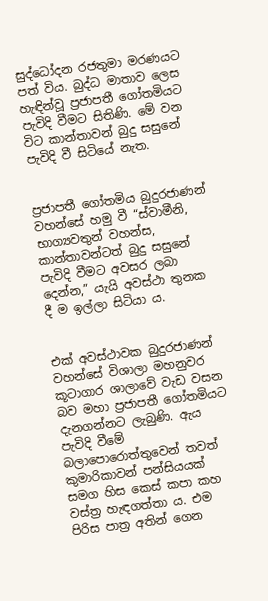සුද්ධෝදන රජතුමා මරණයට පත් විය. බුද්ධ මාතාව ලෙස හැඳින්වූ ප්‍රජාපතී ගෝතමියට පැවිදි වීමට සිතිණි. මේ වන විට කාන්තාවන් බුදු සසුනේ පැවිදි වී සිටියේ නැත.


ප්‍රජාපතී ගෝතමිය බුදුරජාණන් වහන්සේ හමු වී “ස්වාමීනි, භාග්‍යවතුන් වහන්ස, කාන්තාවන්ටත් බුදු සසුනේ පැවිදි වීමට අවසර ලබා දෙන්න,” යැයි අවස්ථා තුනක දී ම ඉල්ලා සිටියා ය.


එක් අවස්ථාවක බුදුරජාණන් වහන්සේ විශාලා මහනුවර කූටාගාර ශාලාවේ වැඩ වසන බව මහා ප්‍රජාපතී ගෝතමියට දැනගන්නට ලැබුණි. ඇය පැවිදි වීමේ බලාපොරොත්තුවෙන් තවත් කුමාරිකාවන් පන්සියයක් සමග හිස කෙස් කපා කහ වස්ත්‍ර හැඳගත්තා ය. එම පිරිස පාත්‍ර අතින් ගෙන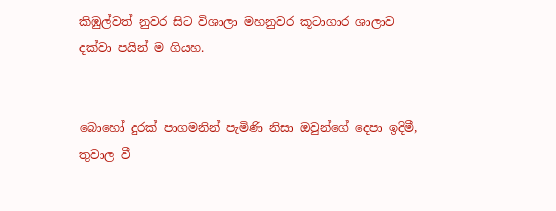කිඹුල්වත් නුවර සිට විශාලා මහනුවර කූටාගාර ශාලාව දක්වා පයින් ම ගියහ.


බොහෝ දුරක් පාගමනින් පැමිණි නිසා ඔවුන්ගේ දෙපා ඉදිමී, තුවාල වී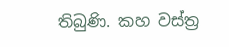තිබුණි. කහ වස්ත්‍ර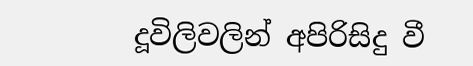දූවිලිවලින් අපිරිසිදු වී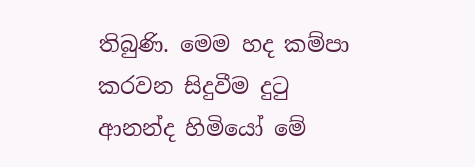තිබුණි. මෙම හද කම්පා කරවන සිදුවීම දුටු ආනන්ද හිමියෝ මේ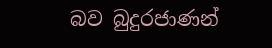බව බුදුරජාණන්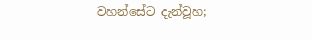වහන්සේට දැන්වූහ;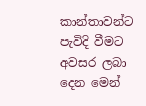කාන්තාවන්ට පැවිදි වීමට අවසර ලබා දෙන මෙන්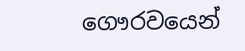ගෞරවයෙන්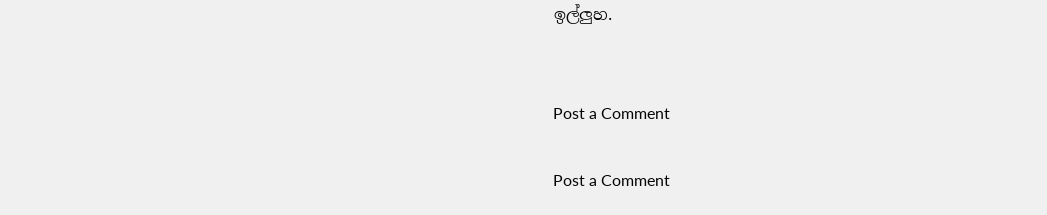ඉල්ලුහ.


Post a Comment

Post a Comment